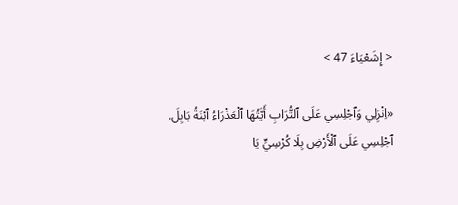< إِشَعْيَاءَ 47 >

«اِنْزِلِي وَٱجْلِسِي عَلَى ٱلتُّرَابِ أَيَّتُهَا ٱلْعَذْرَاءُ ٱبْنَةُ بَابِلَ. ٱجْلِسِي عَلَى ٱلْأَرْضِ بِلَا كُرْسِيٍّ يَا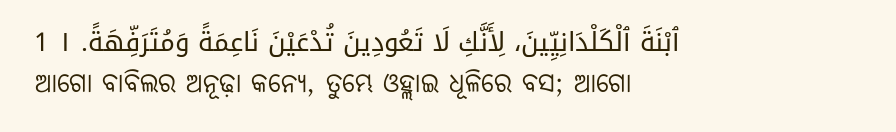ٱبْنَةَ ٱلْكَلْدَانِيِّينَ، لِأَنَّكِ لَا تَعُودِينَ تُدْعَيْنَ نَاعِمَةً وَمُتَرَفِّهَةً. ١ 1
ଆଗୋ ବାବିଲର ଅନୂଢ଼ା କନ୍ୟେ, ତୁମ୍ଭେ ଓହ୍ଲାଇ ଧୂଳିରେ ବସ; ଆଗୋ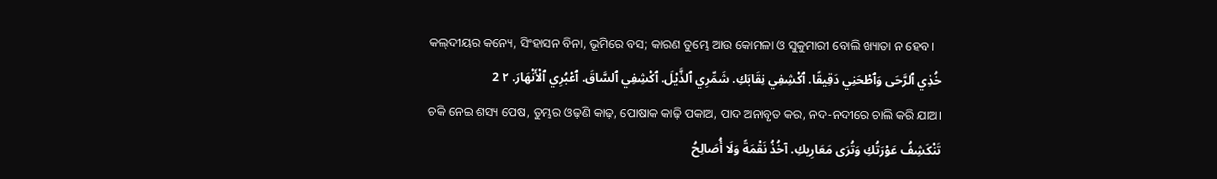କଲ୍‍ଦୀୟର କନ୍ୟେ, ସିଂହାସନ ବିନା, ଭୂମିରେ ବସ; କାରଣ ତୁମ୍ଭେ ଆଉ କୋମଳା ଓ ସୁକୁମାରୀ ବୋଲି ଖ୍ୟାତା ନ ହେବ।
خُذِي ٱلرَّحَى وَٱطْحَنِي دَقِيقًا. ٱكْشِفِي نِقَابَكِ. شَمِّرِي ٱلذَّيْلَ. ٱكْشِفِي ٱلسَّاقَ. ٱعْبُرِي ٱلْأَنْهَارَ. ٢ 2
ଚକି ନେଇ ଶସ୍ୟ ପେଷ, ତୁମ୍ଭର ଓଢ଼ଣି କାଢ଼, ପୋଷାକ କାଢ଼ି ପକାଅ, ପାଦ ଅନାବୃତ କର, ନଦ-ନଦୀରେ ଚାଲି କରି ଯାଅ।
تَنْكَشِفُ عَوْرَتُكِ وَتُرَى مَعَارِيكِ. آخُذُ نَقْمَةً وَلَا أُصَالِحُ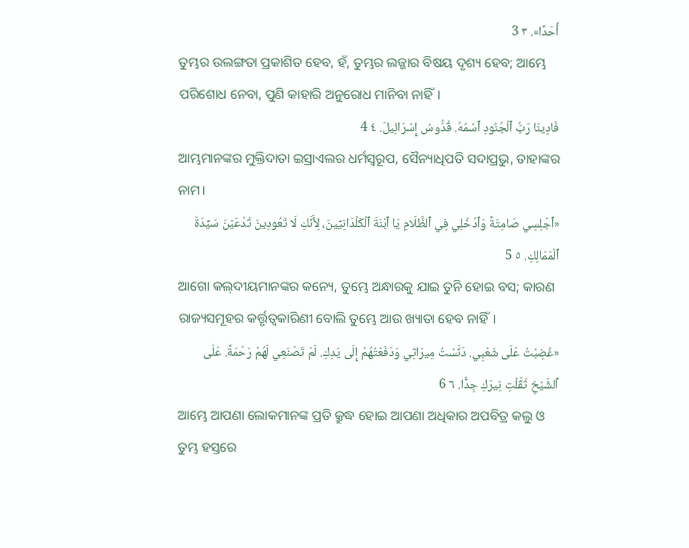أَحَدًا». ٣ 3
ତୁମ୍ଭର ଉଲଙ୍ଗତା ପ୍ରକାଶିତ ହେବ, ହଁ, ତୁମ୍ଭର ଲଜ୍ଜାର ବିଷୟ ଦୃଶ୍ୟ ହେବ; ଆମ୍ଭେ ପରିଶୋଧ ନେବା, ପୁଣି କାହାରି ଅନୁରୋଧ ମାନିବା ନାହିଁ।
فَادِينَا رَبُّ ٱلْجُنُودِ ٱسْمُهُ. قُدُّوسُ إِسْرَائِيلَ. ٤ 4
ଆମ୍ଭମାନଙ୍କର ମୁକ୍ତିଦାତା ଇସ୍ରାଏଲର ଧର୍ମସ୍ୱରୂପ, ସୈନ୍ୟାଧିପତି ସଦାପ୍ରଭୁ, ତାହାଙ୍କର ନାମ।
«ٱجْلِسِي صَامِتَةً وَٱدْخُلِي فِي ٱلظَّلَامِ يَا ٱبْنَةَ ٱلْكَلْدَانِيِّينَ، لِأَنَّكِ لَا تَعُودِينَ تُدْعَيْنَ سَيِّدَةَ ٱلْمَمَالِكِ. ٥ 5
ଆଗୋ କଲ୍‍ଦୀୟମାନଙ୍କର କନ୍ୟେ, ତୁମ୍ଭେ ଅନ୍ଧାରକୁ ଯାଇ ତୁନି ହୋଇ ବସ; କାରଣ ରାଜ୍ୟସମୂହର କର୍ତ୍ତୃତ୍ୱକାରିଣୀ ବୋଲି ତୁମ୍ଭେ ଆଉ ଖ୍ୟାତା ହେବ ନାହିଁ।
«غَضِبْتُ عَلَى شَعْبِي. دَنَّسْتُ مِيرَاثِي وَدَفَعْتُهُمْ إِلَى يَدِكِ. لَمْ تَصْنَعِي لَهُمْ رَحْمَةً. عَلَى ٱلشَّيْخِ ثَقَّلْتِ نِيرَكِ جِدًّا. ٦ 6
ଆମ୍ଭେ ଆପଣା ଲୋକମାନଙ୍କ ପ୍ରତି କ୍ରୁଦ୍ଧ ହୋଇ ଆପଣା ଅଧିକାର ଅପବିତ୍ର କଲୁ ଓ ତୁମ୍ଭ ହସ୍ତରେ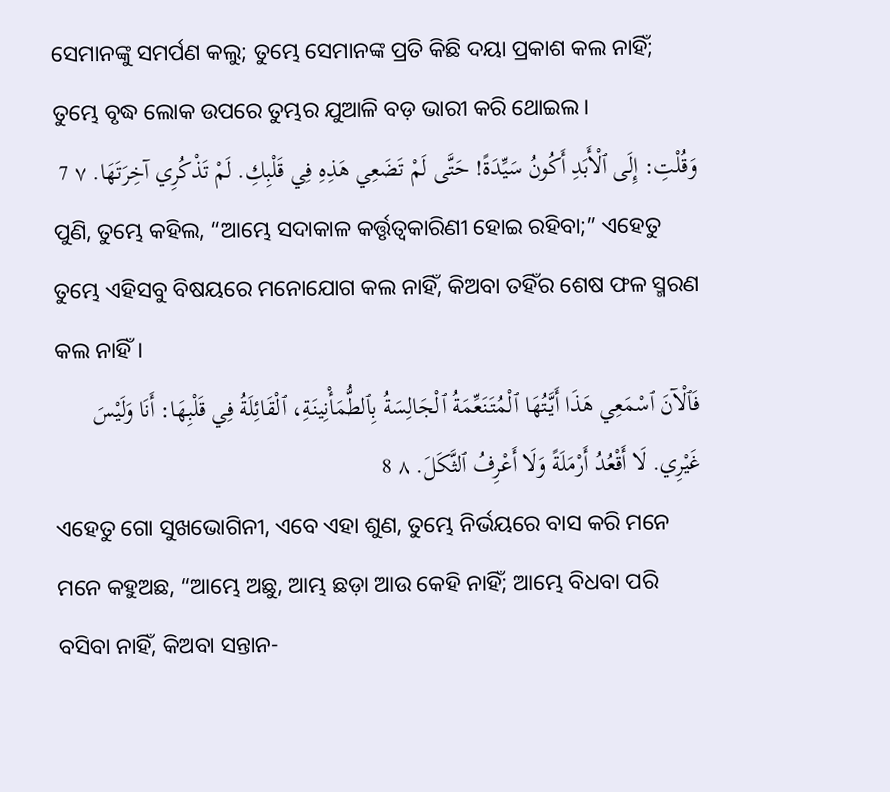ସେମାନଙ୍କୁ ସମର୍ପଣ କଲୁ; ତୁମ୍ଭେ ସେମାନଙ୍କ ପ୍ରତି କିଛି ଦୟା ପ୍ରକାଶ କଲ ନାହିଁ; ତୁମ୍ଭେ ବୃଦ୍ଧ ଲୋକ ଉପରେ ତୁମ୍ଭର ଯୁଆଳି ବଡ଼ ଭାରୀ କରି ଥୋଇଲ।
وَقُلْتِ: إِلَى ٱلْأَبَدِ أَكُونُ سَيِّدَةً! حَتَّى لَمْ تَضَعِي هَذِهِ فِي قَلْبِكِ. لَمْ تَذْكُرِي آخِرَتَهَا. ٧ 7
ପୁଣି, ତୁମ୍ଭେ କହିଲ, “ଆମ୍ଭେ ସଦାକାଳ କର୍ତ୍ତୃତ୍ୱକାରିଣୀ ହୋଇ ରହିବା;” ଏହେତୁ ତୁମ୍ଭେ ଏହିସବୁ ବିଷୟରେ ମନୋଯୋଗ କଲ ନାହିଁ, କିଅବା ତହିଁର ଶେଷ ଫଳ ସ୍ମରଣ କଲ ନାହିଁ।
فَٱلْآنَ ٱسْمَعِي هَذَا أَيَّتُهَا ٱلْمُتَنَعِّمَةُ ٱلْجَالِسَةُ بِٱلطُّمَأْنِينَةِ، ٱلْقَائِلَةُ فِي قَلْبِهَا: أَنَا وَلَيْسَ غَيْرِي. لَا أَقْعُدُ أَرْمَلَةً وَلَا أَعْرِفُ ٱلثَّكَلَ. ٨ 8
ଏହେତୁ ଗୋ ସୁଖଭୋଗିନୀ, ଏବେ ଏହା ଶୁଣ, ତୁମ୍ଭେ ନିର୍ଭୟରେ ବାସ କରି ମନେ ମନେ କହୁଅଛ, “ଆମ୍ଭେ ଅଛୁ, ଆମ୍ଭ ଛଡ଼ା ଆଉ କେହି ନାହିଁ; ଆମ୍ଭେ ବିଧବା ପରି ବସିବା ନାହିଁ, କିଅବା ସନ୍ତାନ-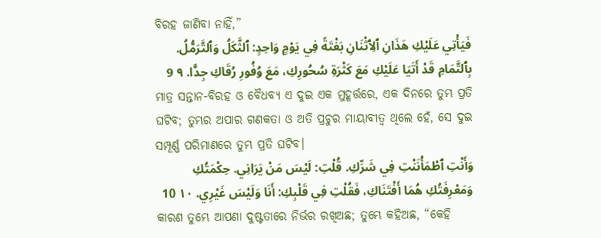ବିରହ ଜାଣିବା ନାହିଁ,”
فَيَأْتِي عَلَيْكِ هَذَانِ ٱلِٱثْنَانِ بَغْتَةً فِي يَوْمٍ وَاحِدٍ: ٱلثَّكَلُ وَٱلتَّرَمُّلُ. بِٱلتَّمَامِ قَدْ أَتَيَا عَلَيْكِ مَعَ كَثْرَةِ سُحُورِكِ، مَعَ وُفُورِ رُقَاكِ جِدًّا. ٩ 9
ମାତ୍ର ସନ୍ତାନ-ବିରହ ଓ ବୈଧବ୍ୟ ଏ ଦୁଇ ଏକ ମୁହୂର୍ତ୍ତରେ, ଏକ ଦିନରେ ତୁମ୍ଭ ପ୍ରତି ଘଟିବ; ତୁମ୍ଭର ଅପାର ଗଣକତା ଓ ଅତି ପ୍ରଚୁର ମାୟାବୀତ୍ୱ ଥିଲେ ହେଁ, ସେ ଦୁଇ ସମ୍ପୂର୍ଣ୍ଣ ପରିମାଣରେ ତୁମ୍ଭ ପ୍ରତି ଘଟିବ।
وَأَنْتِ ٱطْمَأْنَنْتِ فِي شَرِّكِ. قُلْتِ: لَيْسَ مَنْ يَرَانِي. حِكْمَتُكِ وَمَعْرِفَتُكِ هُمَا أَفْتَنَاكِ، فَقُلْتِ فِي قَلْبِكِ: أَنَا وَلَيْسَ غَيْرِي. ١٠ 10
କାରଣ ତୁମ୍ଭେ ଆପଣା ଦୁଷ୍ଟତାରେ ନିର୍ଭର ରଖିଅଛ; ତୁମ୍ଭେ କହିଅଛ, “କେହି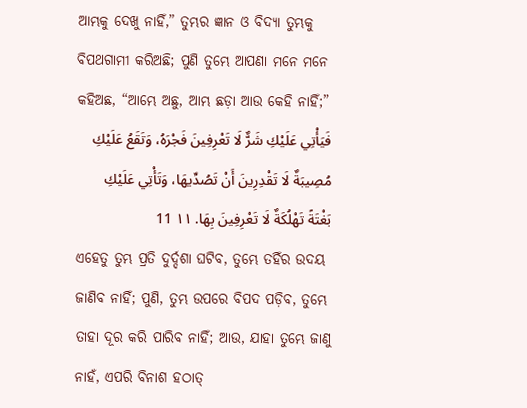ଆମ୍ଭକୁ ଦେଖୁ ନାହିଁ,” ତୁମ୍ଭର ଜ୍ଞାନ ଓ ବିଦ୍ୟା ତୁମ୍ଭକୁ ବିପଥଗାମୀ କରିଅଛି; ପୁଣି ତୁମ୍ଭେ ଆପଣା ମନେ ମନେ କହିଅଛ, “ଆମ୍ଭେ ଅଛୁ, ଆମ୍ଭ ଛଡ଼ା ଆଉ କେହି ନାହିଁ;”
فَيَأْتِي عَلَيْكِ شَرٌّ لَا تَعْرِفِينَ فَجْرَهُ، وَتَقَعُ عَلَيْكِ مُصِيبَةٌ لَا تَقْدِرِينَ أَنْ تَصُدِّيهَا، وَتَأْتِي عَلَيْكِ بَغْتَةً تَهْلُكَةٌ لَا تَعْرِفِينَ بِهَا. ١١ 11
ଏହେତୁ ତୁମ୍ଭ ପ୍ରତି ଦୁର୍ଦ୍ଦଶା ଘଟିବ, ତୁମ୍ଭେ ତହିଁର ଉଦୟ ଜାଣିବ ନାହିଁ; ପୁଣି, ତୁମ୍ଭ ଉପରେ ବିପଦ ପଡ଼ିବ, ତୁମ୍ଭେ ତାହା ଦୂର କରି ପାରିବ ନାହିଁ; ଆଉ, ଯାହା ତୁମ୍ଭେ ଜାଣୁ ନାହଁ, ଏପରି ବିନାଶ ହଠାତ୍‍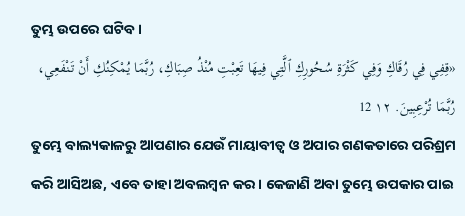ତୁମ୍ଭ ଉପରେ ଘଟିବ।
«قِفِي فِي رُقَاكِ وَفِي كَثْرَةِ سُحُورِكِ ٱلَّتِي فِيهَا تَعِبْتِ مُنْذُ صِبَاكِ، رُبَّمَا يُمْكِنُكِ أَنْ تَنْفَعِي، رُبَّمَا تُرْعِبِينَ. ١٢ 12
ତୁମ୍ଭେ ବାଲ୍ୟକାଳରୁ ଆପଣାର ଯେଉଁ ମାୟାବୀତ୍ୱ ଓ ଅପାର ଗଣକତାରେ ପରିଶ୍ରମ କରି ଆସିଅଛ, ଏବେ ତାହା ଅବଲମ୍ବନ କର। କେଜାଣି ଅବା ତୁମ୍ଭେ ଉପକାର ପାଇ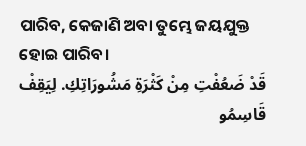ପାରିବ, କେଜାଣି ଅବା ତୁମ୍ଭେ ଜୟଯୁକ୍ତ ହୋଇ ପାରିବ।
قَدْ ضَعُفْتِ مِنْ كَثْرَةِ مَشُورَاتِكِ. لِيَقِفْ قَاسِمُو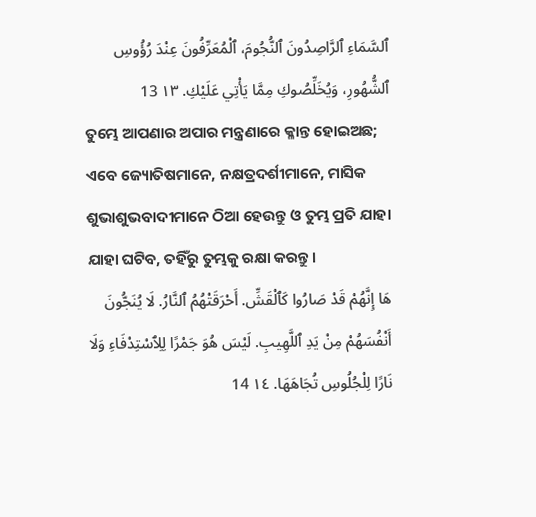ٱلسَّمَاءِ ٱلرَّاصِدُونَ ٱلنُّجُومَ، ٱلْمُعَرِّفُونَ عِنْدَ رُؤُوسِ ٱلشُّهُورِ، وَيُخَلِّصُوكِ مِمَّا يَأْتِي عَلَيْكِ. ١٣ 13
ତୁମ୍ଭେ ଆପଣାର ଅପାର ମନ୍ତ୍ରଣାରେ କ୍ଳାନ୍ତ ହୋଇଅଛ; ଏବେ ଜ୍ୟୋତିଷମାନେ, ନକ୍ଷତ୍ରଦର୍ଶୀମାନେ, ମାସିକ ଶୁଭାଶୁଭବାଦୀମାନେ ଠିଆ ହେଉନ୍ତୁ ଓ ତୁମ୍ଭ ପ୍ରତି ଯାହା ଯାହା ଘଟିବ, ତହିଁରୁ ତୁମ୍ଭକୁ ରକ୍ଷା କରନ୍ତୁ।
هَا إِنَّهُمْ قَدْ صَارُوا كَٱلْقَشِّ. أَحْرَقَتْهُمُ ٱلنَّارُ. لَا يُنَجُّونَ أَنْفُسَهُمْ مِنْ يَدِ ٱللَّهِيبِ. لَيْسَ هُوَ جَمْرًا لِلِٱسْتِدْفَاءِ وَلَا نَارًا لِلْجُلُوسِ تُجَاهَهَا. ١٤ 14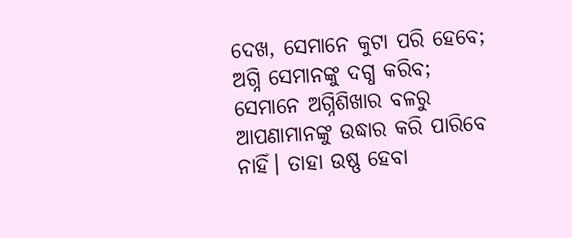ଦେଖ, ସେମାନେ କୁଟା ପରି ହେବେ; ଅଗ୍ନି ସେମାନଙ୍କୁ ଦଗ୍ଧ କରିବ; ସେମାନେ ଅଗ୍ନିଶିଖାର ବଳରୁ ଆପଣାମାନଙ୍କୁ ଉଦ୍ଧାର କରି ପାରିବେ ନାହିଁ। ତାହା ଉଷ୍ଣ ହେବା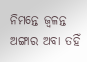ନିମନ୍ତେ ଜ୍ୱଳନ୍ତ ଅଙ୍ଗାର ଅବା ତହିଁ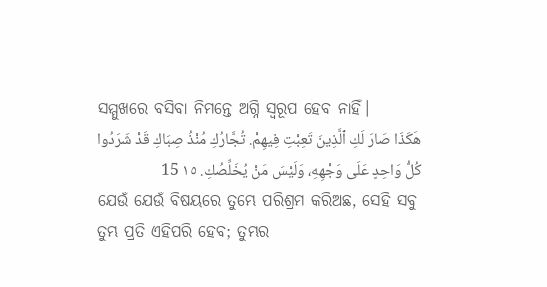ସମ୍ମୁଖରେ ବସିବା ନିମନ୍ତେ ଅଗ୍ନି ସ୍ୱରୂପ ହେବ ନାହିଁ।
هَكَذَا صَارَ لَكِ ٱلَّذِينَ تَعِبْتِ فِيهِمْ. تُجَّارُكِ مُنْذُ صِبَاكِ قَدْ شَرَدُوا كُلُّ وَاحِدٍ عَلَى وَجْهِهِ، وَلَيْسَ مَنْ يُخَلِّصُكِ. ١٥ 15
ଯେଉଁ ଯେଉଁ ବିଷୟରେ ତୁମ୍ଭେ ପରିଶ୍ରମ କରିଅଛ, ସେହି ସବୁ ତୁମ୍ଭ ପ୍ରତି ଏହିପରି ହେବ; ତୁମ୍ଭର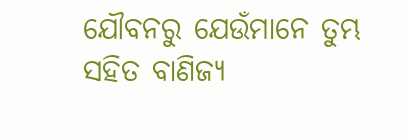ଯୌବନରୁ ଯେଉଁମାନେ ତୁମ୍ଭ ସହିତ ବାଣିଜ୍ୟ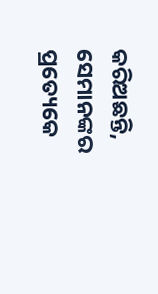କରିଅଛନ୍ତି, ସେମାନଙ୍କର ପ୍ରତ୍ୟେକେ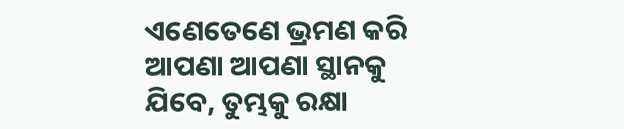ଏଣେତେଣେ ଭ୍ରମଣ କରି ଆପଣା ଆପଣା ସ୍ଥାନକୁ ଯିବେ, ତୁମ୍ଭକୁ ରକ୍ଷା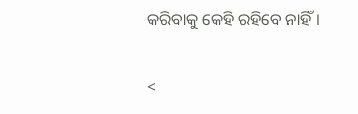କରିବାକୁ କେହି ରହିବେ ନାହିଁ।

<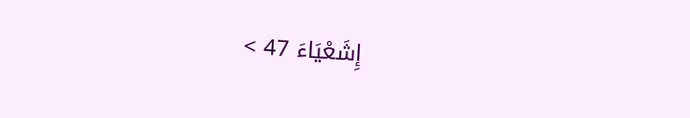إِشَعْيَاءَ 47 >